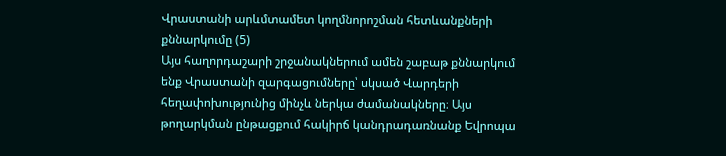Վրաստանի արևմտամետ կողմնորոշման հետևանքների քննարկումը (5)
Այս հաղորդաշարի շրջանակներում ամեն շաբաթ քննարկում ենք Վրաստանի զարգացումները՝ սկսած Վարդերի հեղափոխությունից մինչև ներկա ժամանակները։ Այս թողարկման ընթացքում հակիրճ կանդրադառնանք Եվրոպա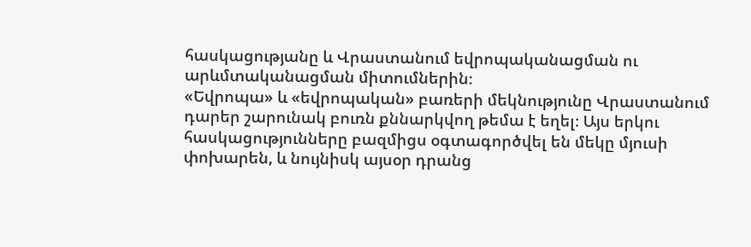հասկացությանը և Վրաստանում եվրոպականացման ու արևմտականացման միտումներին։
«Եվրոպա» և «եվրոպական» բառերի մեկնությունը Վրաստանում դարեր շարունակ բուռն քննարկվող թեմա է եղել։ Այս երկու հասկացությունները բազմիցս օգտագործվել են մեկը մյուսի փոխարեն, և նույնիսկ այսօր դրանց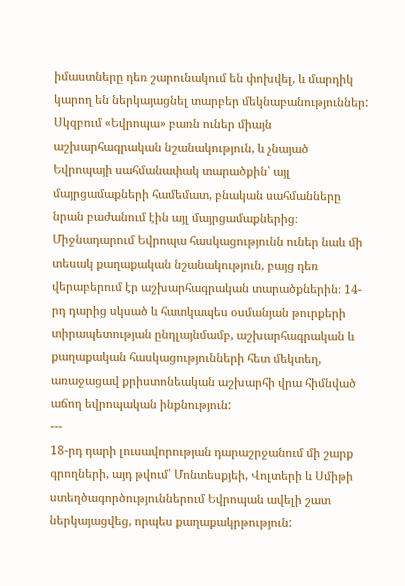իմաստները դեռ շարունակում են փոխվել, և մարդիկ կարող են ներկայացնել տարբեր մեկնաբանություններ: Սկզբում «Եվրոպա» բառն ուներ միայն աշխարհագրական նշանակություն, և չնայած Եվրոպայի սահմանափակ տարածքին՝ այլ մայրցամաքների համեմատ, բնական սահմանները նրան բաժանում էին այլ մայրցամաքներից։ Միջնադարում Եվրոպա հասկացությունն ուներ նաև մի տեսակ քաղաքական նշանակություն, բայց դեռ վերաբերում էր աշխարհագրական տարածքներին։ 14-րդ դարից սկսած և հատկապես օսմանյան թուրքերի տիրապետության ընդլայնմամբ, աշխարհագրական և քաղաքական հասկացությունների հետ մեկտեղ, առաջացավ քրիստոնեական աշխարհի վրա հիմնված աճող եվրոպական ինքնություն:
---
18-րդ դարի լուսավորության դարաշրջանում մի շարք գրողների, այդ թվում՝ Մոնտեսքյեի, Վոլտերի և Սմիթի ստեղծագործություններում Եվրոպան ավելի շատ ներկայացվեց, որպես քաղաքակրթություն: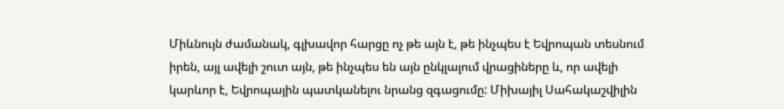Միևնույն ժամանակ, գլխավոր հարցը ոչ թե այն է, թե ինչպես է Եվրոպան տեսնում իրեն, այլ ավելի շուտ այն, թե ինչպես են այն ընկլալում վրացիները և, որ ավելի կարևոր է, Եվրոպային պատկանելու նրանց զգացումը: Միխայիլ Սահակաշվիլին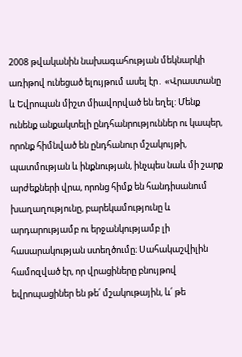2008 թվականին նախագահության մեկնարկի առիթով ունեցած ելույթում ասել էր․ «Վրաստանը և Եվրոպան միշտ միավորված են եղել: Մենք ունենք անքակտելի ընդհանրություններ ու կապեր, որոնք հիմնված են ընդհանուր մշակույթի, պատմության և ինքնության, ինչպես նաև մի շարք արժեքների վրա, որոնց հիմք են հանդիսանում խաղաղությունը, բարեկամությունը և արդարությամբ ու երջանկությամբ լի հասարակության ստեղծումը։ Սահակաշվիլին համոզված էր, որ վրացիները բնույթով եվրոպացիներ են թե՛ մշակութային, և՛ թե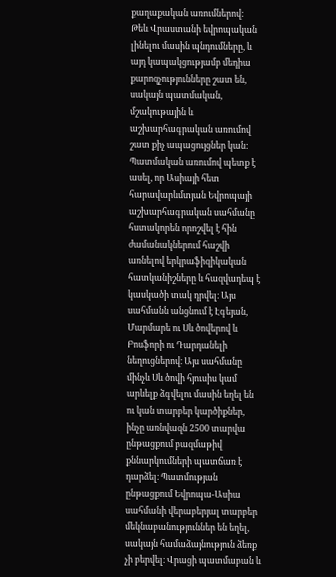քաղաքական առումներով:
Թեև Վրաստանի եվրոպական լինելու մասին պնդումները, և այդ կապակցությամբ մեդիա քարոզչությունները շատ են, սակայն պատմական, մշակութային և աշխարհագրական առումով շատ քիչ ապացույցներ կան: Պատմական առումով պետք է ասել, որ Ասիայի հետ հարավարևմտյան Եվրոպայի աշխարհագրական սահմանը հստակորեն որոշվել է հին ժամանակներում հաշվի առնելով երկրաֆիզիկական հատկանիշները և հազվադեպ է կասկածի տակ դրվել։ Այս սահմանն անցնում է Էգեյան, Մարմարե ու Սև ծովերով և Բոսֆորի ու Դարդանելի նեղուցներով։ Այս սահմանը մինչև Սև ծովի հյուսիս կամ արևելք ձգվելու մասին եղել են ու կան տարբեր կարծիքներ, ինչը առնվազն 2500 տարվա ընթացքում բազմաթիվ քննարկումների պատճառ է դարձել։ Պատմության ընթացքում Եվրոպա-Ասիա սահմանի վերաբերյալ տարբեր մեկնաբանություններ են եղել, սակայն համաձայնություն ձեռք չի բերվել։ Վրացի պատմաբան և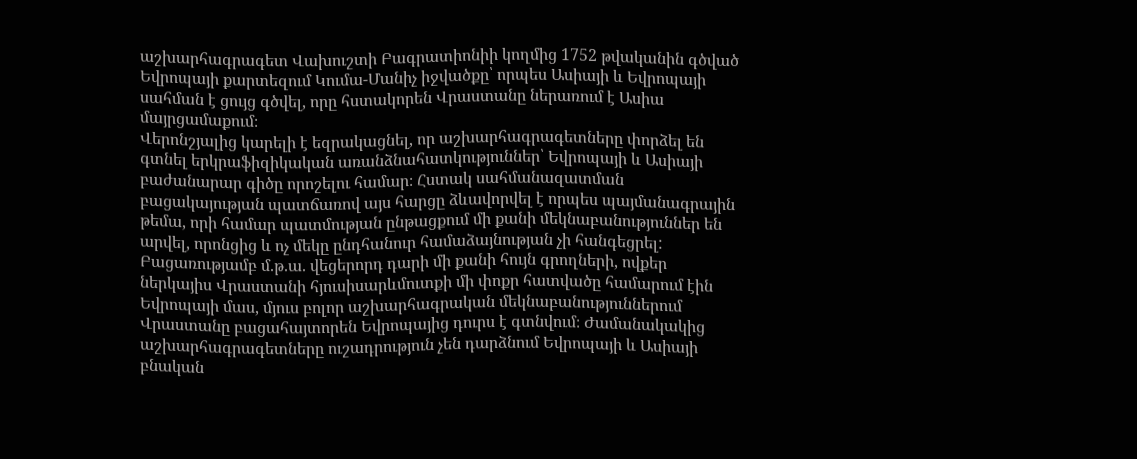աշխարհագրագետ Վախուշտի Բագրատիոնիի կողմից 1752 թվականին գծված Եվրոպայի քարտեզում Կումա-Մանիչ իջվածքը՝ որպես Ասիայի և Եվրոպայի սահման է ցույց գծվել, որը հստակորեն Վրաստանը ներառում է Ասիա մայրցամաքում։
Վերոնշյալից կարելի է եզրակացնել, որ աշխարհագրագետները փորձել են գտնել երկրաֆիզիկական առանձնահատկություններ՝ Եվրոպայի և Ասիայի բաժանարար գիծը որոշելու համար։ Հստակ սահմանազատման բացակայության պատճառով այս հարցը ձևավորվել է որպես պայմանագրային թեմա, որի համար պատմության ընթացքում մի քանի մեկնաբանություններ են արվել, որոնցից և ոչ մեկը ընդհանուր համաձայնության չի հանգեցրել: Բացառությամբ մ.թ.ա. վեցերորդ դարի մի քանի հույն գրողների, ովքեր ներկայիս Վրաստանի հյուսիսարևմուտքի մի փոքր հատվածը համարում էին Եվրոպայի մաս, մյուս բոլոր աշխարհագրական մեկնաբանություններում Վրաստանը բացահայտորեն Եվրոպայից դուրս է գտնվում։ Ժամանակակից աշխարհագրագետները ուշադրություն չեն դարձնում Եվրոպայի և Ասիայի բնական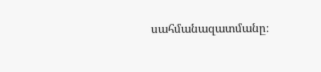սահմանազատմանը։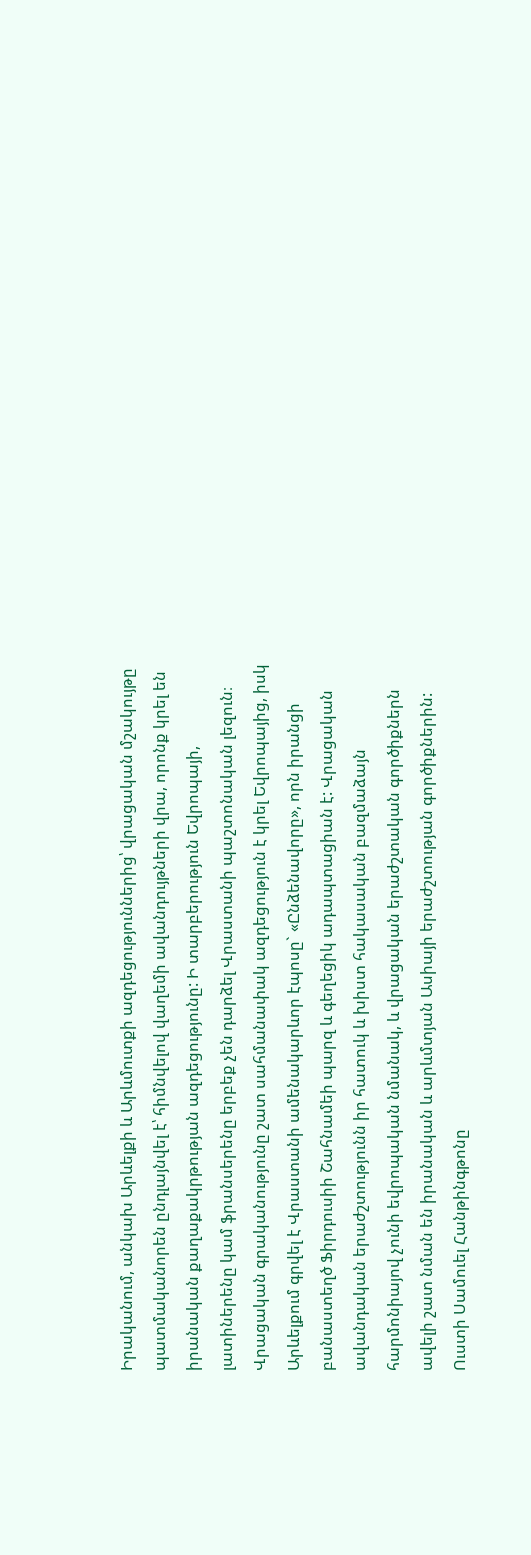Իրականում, անկախ Արևելքի և Արևմուտքի ազդեցություններից՝ վրացական մշակույթը պատմականորեն ընդլայնվել է՝ հիմնվելով վաղեմի ավանդույթների վրա, որոնք կրել են իրանական քաղաքակրթության ազդեցությունը: Ի տարբերություն Եվրոպայի, լատիներենը կամ ֆրանսերենը երբեք չեն դարձել Վրաստանի պաշտոնական լեզուն։ Վրացական գրականությունը շատ սահմանափակ ազդեցություն է կրել Եվրոպայից, իսկ Արևելքում գրվել է Վրաստանի ամենակարևոր էպոսը` «Ընձենավորը», որն իրանցի բանաստեղծ Ֆիրդուսիի Շահնամեի պարզ և գեղեցիկ ադապտացիան է: Վրացական ավանդական երաժշտությունն իր հատուկ և խիստ հակասական բազմաձայն հարմոնիայով չունի եվրոպական նմանակ, և վրացական երաժշտական գործիքներն ավելի շատ նման են իրանական և արևմտյան Ասիայի երաժշտության գործիքներին: Ուստի Սամուել Հանթինգթոնը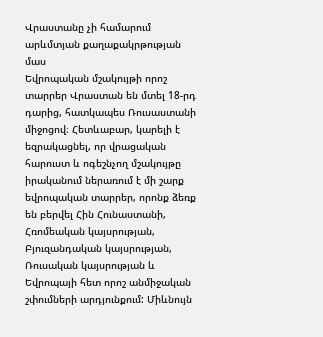Վրաստանը չի համարում արևմտյան քաղաքակրթության մաս
Եվրոպական մշակույթի որոշ տարրեր Վրաստան են մտել 18-րդ դարից, հատկապես Ռուսաստանի միջոցով։ Հետևաբար, կարելի է եզրակացնել, որ վրացական հարուստ և ոգեշնչող մշակույթը իրականում ներառում է մի շարք եվրոպական տարրեր, որոնք ձեռք են բերվել Հին Հունաստանի, Հռոմեական կայսրության, Բյուզանդական կայսրության, Ռուսական կայսրության և Եվրոպայի հետ որոշ անմիջական շփումների արդյունքում: Միևնույն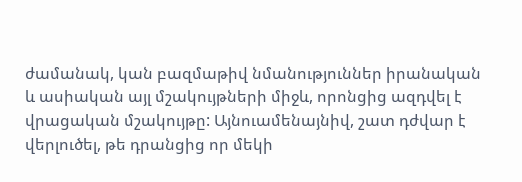ժամանակ, կան բազմաթիվ նմանություններ իրանական և ասիական այլ մշակույթների միջև, որոնցից ազդվել է վրացական մշակույթը: Այնուամենայնիվ, շատ դժվար է վերլուծել, թե դրանցից որ մեկի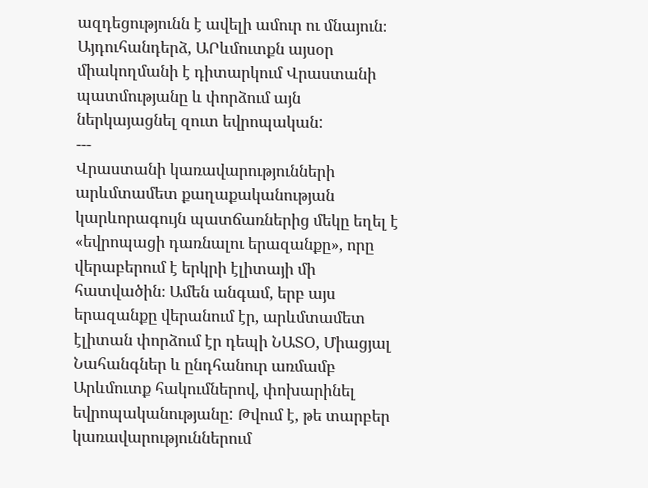ազդեցությունն է ավելի ամուր ու մնայուն։ Այդուհանդերձ, ԱՐևմուտքն այսօր միակողմանի է դիտարկում Վրաստանի պատմությանը և փորձում այն ներկայացնել զուտ եվրոպական:
---
Վրաստանի կառավարությունների արևմտամետ քաղաքականության կարևորագույն պատճառներից մեկը եղել է «եվրոպացի դառնալու երազանքը», որը վերաբերում է երկրի էլիտայի մի հատվածին։ Ամեն անգամ, երբ այս երազանքը վերանում էր, արևմտամետ էլիտան փորձում էր դեպի ՆԱՏՕ, Միացյալ Նահանգներ և ընդհանուր առմամբ Արևմուտք հակումներով, փոխարինել եվրոպականությանը: Թվում է, թե տարբեր կառավարություններում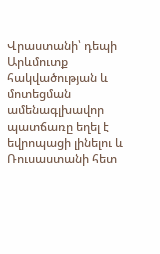Վրաստանի՝ դեպի Արևմուտք հակվածության և մոտեցման ամենագլխավոր պատճառը եղել է եվրոպացի լինելու և Ռուսաստանի հետ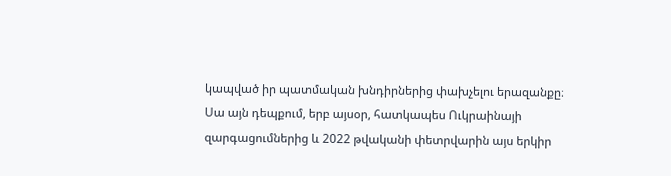կապված իր պատմական խնդիրներից փախչելու երազանքը։ Սա այն դեպքում, երբ այսօր, հատկապես Ուկրաինայի զարգացումներից և 2022 թվականի փետրվարին այս երկիր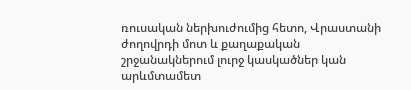ռուսական ներխուժումից հետո, Վրաստանի ժողովրդի մոտ և քաղաքական շրջանակներում լուրջ կասկածներ կան արևմտամետ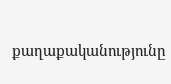քաղաքականությունը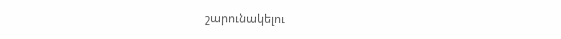շարունակելու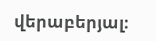վերաբերյալ։